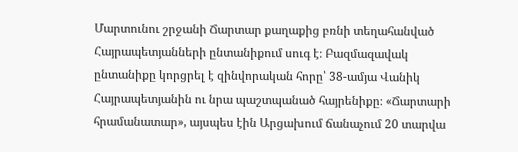Մարտունու շրջանի Ճարտար քաղաքից բռնի տեղահանված Հայրապետյանների ընտանիքում սուգ է։ Բազմազավակ ընտանիքը կորցրել է զինվորական հորը՝ 38-ամյա Վանիկ Հայրապետյանին ու նրա պաշտպանած հայրենիքը։ «Ճարտարի հրամանատար», այսպես էին Արցախում ճանաչում 20 տարվա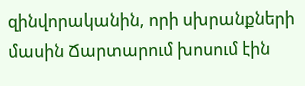զինվորականին, որի սխրանքների մասին Ճարտարում խոսում էին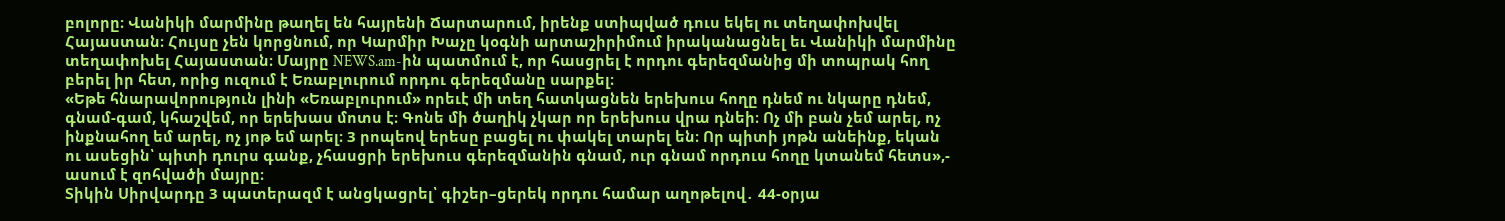բոլորը։ Վանիկի մարմինը թաղել են հայրենի Ճարտարում, իրենք ստիպված դուս եկել ու տեղափոխվել Հայաստան։ Հույսը չեն կորցնում, որ Կարմիր Խաչը կօգնի արտաշիրիմում իրականացնել եւ Վանիկի մարմինը տեղափոխել Հայաստան։ Մայրը NEWS.am-ին պատմում է, որ հասցրել է որդու գերեզմանից մի տոպրակ հող բերել իր հետ, որից ուզում է Եռաբլուրում որդու գերեզմանը սարքել։
«Եթե հնարավորություն լինի «Եռաբլուրում» որեւէ մի տեղ հատկացնեն երեխուս հողը դնեմ ու նկարը դնեմ, գնամ-գամ, կհաշվեմ, որ երեխաս մոտս է։ Գոնե մի ծաղիկ չկար որ երեխուս վրա դնեի։ Ոչ մի բան չեմ արել, ոչ ինքնահող եմ արել, ոչ յոթ եմ արել։ 3 րոպեով երեսը բացել ու փակել տարել են։ Որ պիտի յոթն անեինք, եկան ու ասեցին՝ պիտի դուրս գանք, չհասցրի երեխուս գերեզմանին գնամ, ուր գնամ որդուս հողը կտանեմ հետս»,- ասում է զոհվածի մայրը։
Տիկին Սիրվարդը 3 պատերազմ է անցկացրել՝ գիշեր–ցերեկ որդու համար աղոթելով․ 44-օրյա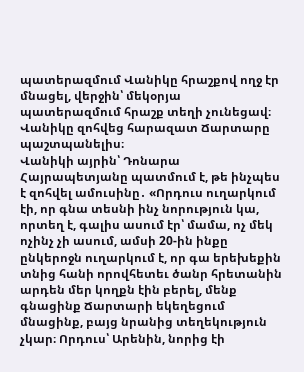պատերազմում Վանիկը հրաշքով ողջ էր մնացել, վերջին՝ մեկօրյա պատերազմում հրաշք տեղի չունեցավ։ Վանիկը զոհվեց հարազատ Ճարտարը պաշտպանելիս։
Վանիկի այրին՝ Դոնարա Հայրապետյանը պատմում է, թե ինչպես է զոհվել ամուսինը․ «Որդուս ուղարկում էի, որ գնա տեսնի ինչ նորություն կա, որտեղ է, գալիս ասում էր՝ մամա, ոչ մեկ ոչինչ չի ասում, ամսի 20-ին ինքը ընկերոջն ուղարկում է, որ գա երեխեքին տնից հանի որովհետեւ ծանր հրետանին արդեն մեր կողքն էին բերել, մենք գնացինք Ճարտարի եկեղեցում մնացինք, բայց նրանից տեղեկություն չկար։ Որդուս՝ Արենին, նորից էի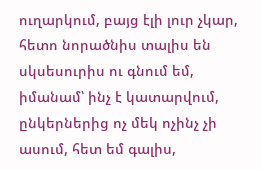ուղարկում, բայց էլի լուր չկար, հետո նորածնիս տալիս են սկսեսուրիս ու գնում եմ, իմանամ՝ ինչ է կատարվում, ընկերներից ոչ մեկ ոչինչ չի ասում, հետ եմ գալիս,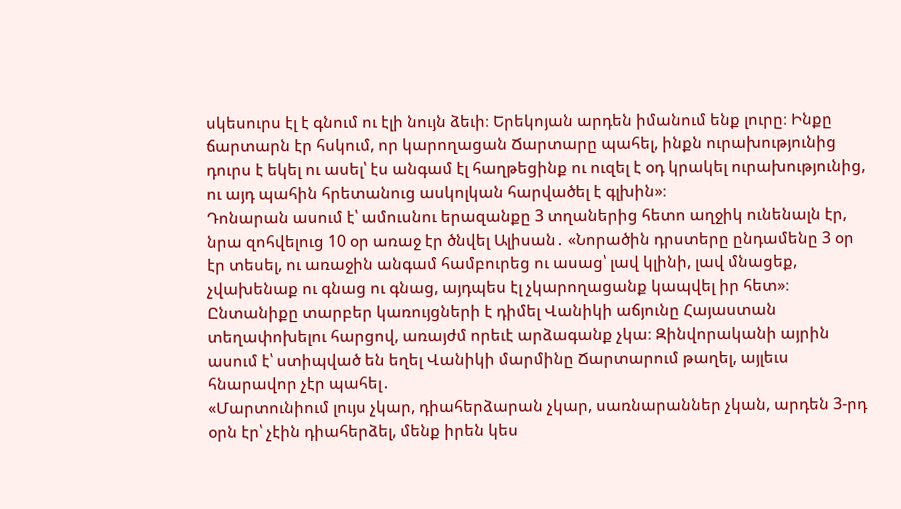սկեսուրս էլ է գնում ու էլի նույն ձեւի։ Երեկոյան արդեն իմանում ենք լուրը։ Ինքը ճարտարն էր հսկում, որ կարողացան Ճարտարը պահել, ինքն ուրախությունից դուրս է եկել ու ասել՝ էս անգամ էլ հաղթեցինք ու ուզել է օդ կրակել ուրախությունից, ու այդ պահին հրետանուց ասկոլկան հարվածել է գլխին»։
Դոնարան ասում է՝ ամուսնու երազանքը 3 տղաներից հետո աղջիկ ունենալն էր, նրա զոհվելուց 10 օր առաջ էր ծնվել Ալիսան․ «Նորածին դրստերը ընդամենը 3 օր էր տեսել, ու առաջին անգամ համբուրեց ու ասաց՝ լավ կլինի, լավ մնացեք, չվախենաք ու գնաց ու գնաց, այդպես էլ չկարողացանք կապվել իր հետ»։
Ընտանիքը տարբեր կառույցների է դիմել Վանիկի աճյունը Հայաստան տեղափոխելու հարցով, առայժմ որեւէ արձագանք չկա։ Զինվորականի այրին ասում է՝ ստիպված են եղել Վանիկի մարմինը Ճարտարում թաղել, այլեւս հնարավոր չէր պահել․
«Մարտունիում լույս չկար, դիահերձարան չկար, սառնարաններ չկան, արդեն 3-րդ օրն էր՝ չէին դիահերձել, մենք իրեն կես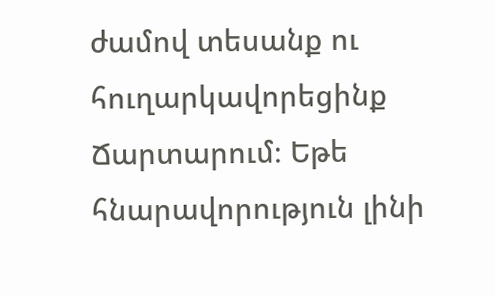ժամով տեսանք ու հուղարկավորեցինք Ճարտարում։ Եթե հնարավորություն լինի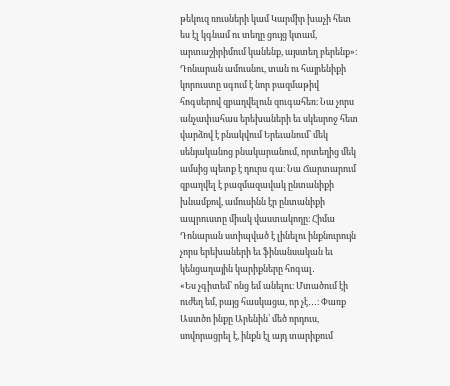թեկուզ ռուսների կամ Կարմիր խաչի հետ ես էլ կգնամ ու տեղը ցույց կտամ, արտաշիրիմում կանենք, այստեղ բերենք»։
Դոնարան ամուսնու, տան ու հայրենիքի կորուստը սգում է նոր բազմաթիվ հոգսերով զբաղվելուն զուգահեռ։ Նա չորս անչափահաս երեխաների եւ սկեսրոջ հետ վարձով է բնակվում Երեւանում՝ մեկ սենյականոց բնակարանում, որտեղից մեկ ամսից պետք է դուրս գա։ Նա Ճարտարում զբաղվել է բազմազավակ ընտանիքի խնամքով, ամուսինն էր ընտանիքի ապրուստը միակ վաստակողը։ Հիմա Դոնարան ստիպված է լինելու ինքնուրույն չորս երեխաների եւ ֆինանսական եւ կենցաղային կարիքները հոգալ․
«Ես չգիտեմ՝ ոնց եմ անելու։ Մտածում էի ուժեղ եմ, բայց հասկացա, որ չէ․․․։ Փառք Աստծո ինքը Արենին՝ մեծ որդուս, սովորացրել է, ինքն էլ այդ տարիքում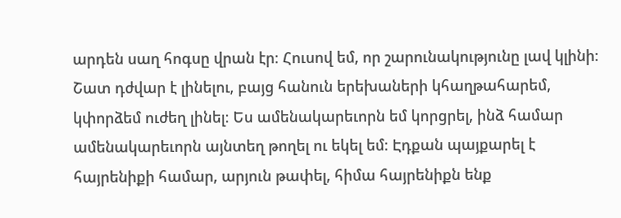արդեն սաղ հոգսը վրան էր։ Հուսով եմ, որ շարունակությունը լավ կլինի։ Շատ դժվար է լինելու, բայց հանուն երեխաների կհաղթահարեմ, կփորձեմ ուժեղ լինել։ Ես ամենակարեւորն եմ կորցրել, ինձ համար ամենակարեւորն այնտեղ թողել ու եկել եմ։ Էդքան պայքարել է հայրենիքի համար, արյուն թափել, հիմա հայրենիքն ենք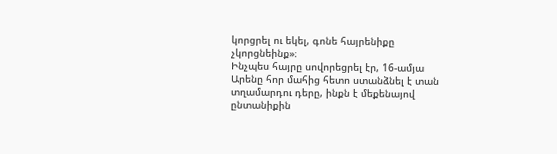կորցրել ու եկել, գոնե հայրենիքը չկորցնեինք»։
Ինչպես հայրը սովորեցրել էր, 16-ամյա Արենը հոր մահից հետո ստանձնել է տան տղամարդու դերը, ինքն է մեքենայով ընտանիքին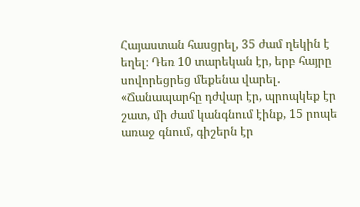Հայաստան հասցրել, 35 ժամ ղեկին է եղել։ Դեռ 10 տարեկան էր, երբ հայրը սովորեցրեց մեքենա վարել․ «Ճանապարհը դժվար էր, պրոպկեք էր շատ, մի ժամ կանգնում էինք, 15 րոպե առաջ գնում, գիշերն էր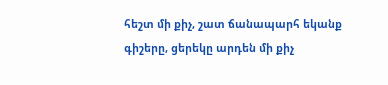հեշտ մի քիչ, շատ ճանապարհ եկանք գիշերը, ցերեկը արդեն մի քիչ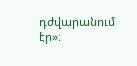դժվարանում էր»։